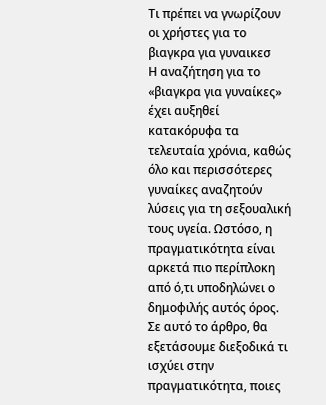Τι πρέπει να γνωρίζουν οι χρήστες για το βιαγκρα για γυναικεσ
Η αναζήτηση για το «βιαγκρα για γυναίκες» έχει αυξηθεί κατακόρυφα τα τελευταία χρόνια, καθώς όλο και περισσότερες γυναίκες αναζητούν λύσεις για τη σεξουαλική τους υγεία. Ωστόσο, η πραγματικότητα είναι αρκετά πιο περίπλοκη από ό,τι υποδηλώνει ο δημοφιλής αυτός όρος. Σε αυτό το άρθρο, θα εξετάσουμε διεξοδικά τι ισχύει στην πραγματικότητα, ποιες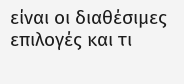είναι οι διαθέσιμες επιλογές και τι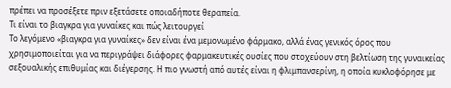πρέπει να προσέξετε πριν εξετάσετε οποιαδήποτε θεραπεία.
Τι είναι το βιαγκρα για γυναίκες και πώς λειτουργεί
Το λεγόμενο «βιαγκρα για γυναίκες» δεν είναι ένα μεμονωμένο φάρμακο, αλλά ένας γενικός όρος που χρησιμοποιείται για να περιγράψει διάφορες φαρμακευτικές ουσίες που στοχεύουν στη βελτίωση της γυναικείας σεξουαλικής επιθυμίας και διέγερσης. Η πιο γνωστή από αυτές είναι η φλιμπανσερίνη, η οποία κυκλοφόρησε με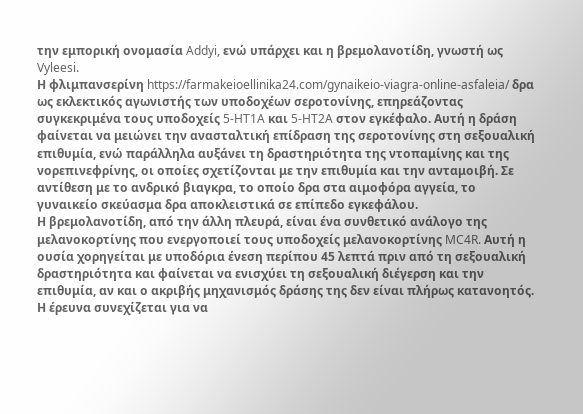την εμπορική ονομασία Addyi, ενώ υπάρχει και η βρεμολανοτίδη, γνωστή ως Vyleesi.
Η φλιμπανσερίνη https://farmakeioellinika24.com/gynaikeio-viagra-online-asfaleia/ δρα ως εκλεκτικός αγωνιστής των υποδοχέων σεροτονίνης, επηρεάζοντας συγκεκριμένα τους υποδοχείς 5-HT1A και 5-HT2A στον εγκέφαλο. Αυτή η δράση φαίνεται να μειώνει την ανασταλτική επίδραση της σεροτονίνης στη σεξουαλική επιθυμία, ενώ παράλληλα αυξάνει τη δραστηριότητα της ντοπαμίνης και της νορεπινεφρίνης, οι οποίες σχετίζονται με την επιθυμία και την ανταμοιβή. Σε αντίθεση με το ανδρικό βιαγκρα, το οποίο δρα στα αιμοφόρα αγγεία, το γυναικείο σκεύασμα δρα αποκλειστικά σε επίπεδο εγκεφάλου.
Η βρεμολανοτίδη, από την άλλη πλευρά, είναι ένα συνθετικό ανάλογο της μελανοκορτίνης που ενεργοποιεί τους υποδοχείς μελανοκορτίνης MC4R. Αυτή η ουσία χορηγείται με υποδόρια ένεση περίπου 45 λεπτά πριν από τη σεξουαλική δραστηριότητα και φαίνεται να ενισχύει τη σεξουαλική διέγερση και την επιθυμία, αν και ο ακριβής μηχανισμός δράσης της δεν είναι πλήρως κατανοητός. Η έρευνα συνεχίζεται για να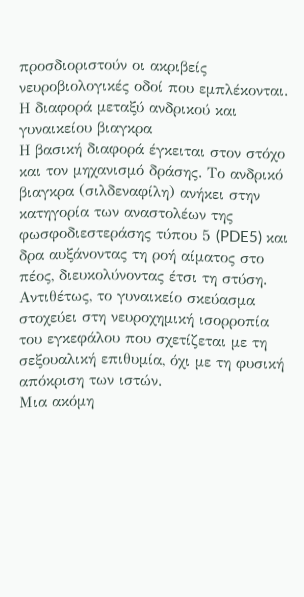προσδιοριστούν οι ακριβείς νευροβιολογικές οδοί που εμπλέκονται.
Η διαφορά μεταξύ ανδρικού και γυναικείου βιαγκρα
Η βασική διαφορά έγκειται στον στόχο και τον μηχανισμό δράσης. Το ανδρικό βιαγκρα (σιλδεναφίλη) ανήκει στην κατηγορία των αναστολέων της φωσφοδιεστεράσης τύπου 5 (PDE5) και δρα αυξάνοντας τη ροή αίματος στο πέος, διευκολύνοντας έτσι τη στύση. Αντιθέτως, το γυναικείο σκεύασμα στοχεύει στη νευροχημική ισορροπία του εγκεφάλου που σχετίζεται με τη σεξουαλική επιθυμία, όχι με τη φυσική απόκριση των ιστών.
Μια ακόμη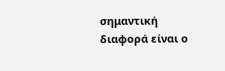σημαντική διαφορά είναι ο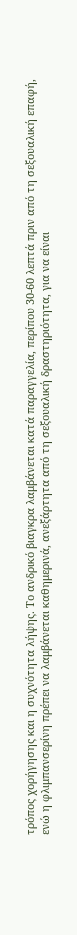τρόπος χορήγησης και η συχνότητα λήψης. Το ανδρικό βιαγκρα λαμβάνεται κατά παραγγελία, περίπου 30-60 λεπτά πριν από τη σεξουαλική επαφή, ενώ η φλιμπανσερίνη πρέπει να λαμβάνεται καθημερινά, ανεξάρτητα από τη σεξουαλική δραστηριότητα, για να είναι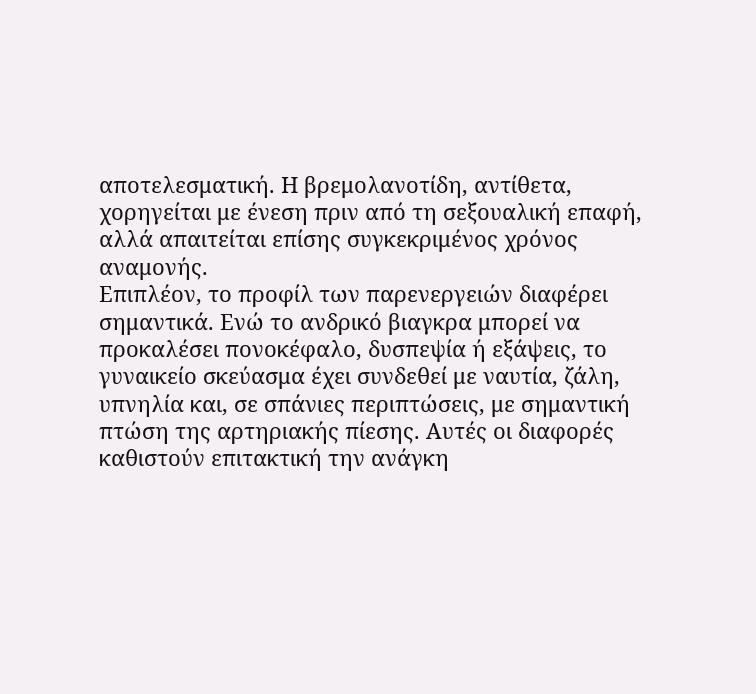αποτελεσματική. Η βρεμολανοτίδη, αντίθετα, χορηγείται με ένεση πριν από τη σεξουαλική επαφή, αλλά απαιτείται επίσης συγκεκριμένος χρόνος αναμονής.
Επιπλέον, το προφίλ των παρενεργειών διαφέρει σημαντικά. Ενώ το ανδρικό βιαγκρα μπορεί να προκαλέσει πονοκέφαλο, δυσπεψία ή εξάψεις, το γυναικείο σκεύασμα έχει συνδεθεί με ναυτία, ζάλη, υπνηλία και, σε σπάνιες περιπτώσεις, με σημαντική πτώση της αρτηριακής πίεσης. Αυτές οι διαφορές καθιστούν επιτακτική την ανάγκη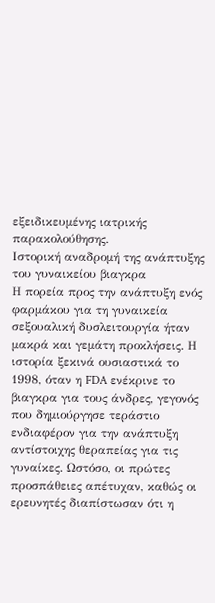εξειδικευμένης ιατρικής παρακολούθησης.
Ιστορική αναδρομή της ανάπτυξης του γυναικείου βιαγκρα
Η πορεία προς την ανάπτυξη ενός φαρμάκου για τη γυναικεία σεξουαλική δυσλειτουργία ήταν μακρά και γεμάτη προκλήσεις. Η ιστορία ξεκινά ουσιαστικά το 1998, όταν η FDA ενέκρινε το βιαγκρα για τους άνδρες, γεγονός που δημιούργησε τεράστιο ενδιαφέρον για την ανάπτυξη αντίστοιχης θεραπείας για τις γυναίκες. Ωστόσο, οι πρώτες προσπάθειες απέτυχαν, καθώς οι ερευνητές διαπίστωσαν ότι η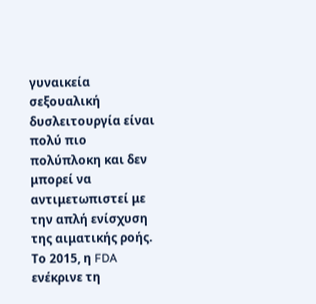γυναικεία σεξουαλική δυσλειτουργία είναι πολύ πιο πολύπλοκη και δεν μπορεί να αντιμετωπιστεί με την απλή ενίσχυση της αιματικής ροής.
Το 2015, η FDA ενέκρινε τη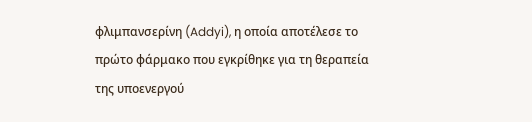φλιμπανσερίνη (Addyi), η οποία αποτέλεσε το πρώτο φάρμακο που εγκρίθηκε για τη θεραπεία της υποενεργού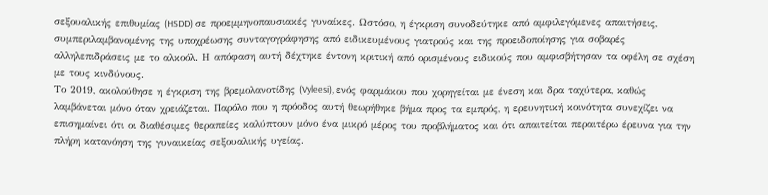σεξουαλικής επιθυμίας (HSDD) σε προεμμηνοπαυσιακές γυναίκες. Ωστόσο, η έγκριση συνοδεύτηκε από αμφιλεγόμενες απαιτήσεις, συμπεριλαμβανομένης της υποχρέωσης συνταγογράφησης από ειδικευμένους γιατρούς και της προειδοποίησης για σοβαρές αλληλεπιδράσεις με το αλκοόλ. Η απόφαση αυτή δέχτηκε έντονη κριτική από ορισμένους ειδικούς που αμφισβήτησαν τα οφέλη σε σχέση με τους κινδύνους.
Το 2019, ακολούθησε η έγκριση της βρεμολανοτίδης (Vyleesi), ενός φαρμάκου που χορηγείται με ένεση και δρα ταχύτερα, καθώς λαμβάνεται μόνο όταν χρειάζεται. Παρόλο που η πρόοδος αυτή θεωρήθηκε βήμα προς τα εμπρός, η ερευνητική κοινότητα συνεχίζει να επισημαίνει ότι οι διαθέσιμες θεραπείες καλύπτουν μόνο ένα μικρό μέρος του προβλήματος και ότι απαιτείται περαιτέρω έρευνα για την πλήρη κατανόηση της γυναικείας σεξουαλικής υγείας.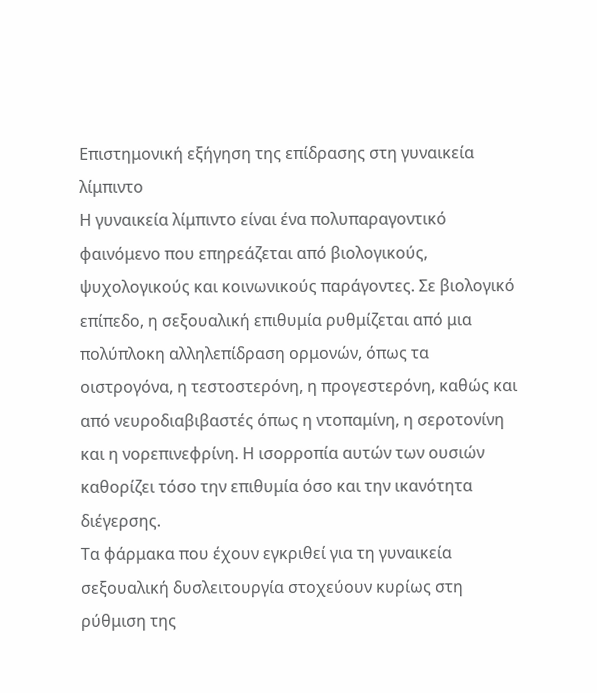Επιστημονική εξήγηση της επίδρασης στη γυναικεία λίμπιντο
Η γυναικεία λίμπιντο είναι ένα πολυπαραγοντικό φαινόμενο που επηρεάζεται από βιολογικούς, ψυχολογικούς και κοινωνικούς παράγοντες. Σε βιολογικό επίπεδο, η σεξουαλική επιθυμία ρυθμίζεται από μια πολύπλοκη αλληλεπίδραση ορμονών, όπως τα οιστρογόνα, η τεστοστερόνη, η προγεστερόνη, καθώς και από νευροδιαβιβαστές όπως η ντοπαμίνη, η σεροτονίνη και η νορεπινεφρίνη. Η ισορροπία αυτών των ουσιών καθορίζει τόσο την επιθυμία όσο και την ικανότητα διέγερσης.
Τα φάρμακα που έχουν εγκριθεί για τη γυναικεία σεξουαλική δυσλειτουργία στοχεύουν κυρίως στη ρύθμιση της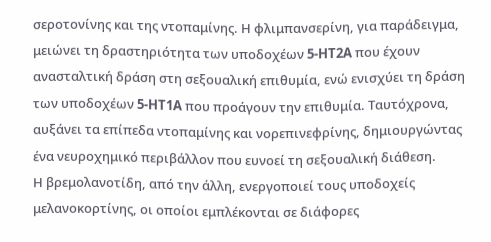σεροτονίνης και της ντοπαμίνης. Η φλιμπανσερίνη, για παράδειγμα, μειώνει τη δραστηριότητα των υποδοχέων 5-HT2A που έχουν ανασταλτική δράση στη σεξουαλική επιθυμία, ενώ ενισχύει τη δράση των υποδοχέων 5-HT1A που προάγουν την επιθυμία. Ταυτόχρονα, αυξάνει τα επίπεδα ντοπαμίνης και νορεπινεφρίνης, δημιουργώντας ένα νευροχημικό περιβάλλον που ευνοεί τη σεξουαλική διάθεση.
Η βρεμολανοτίδη, από την άλλη, ενεργοποιεί τους υποδοχείς μελανοκορτίνης, οι οποίοι εμπλέκονται σε διάφορες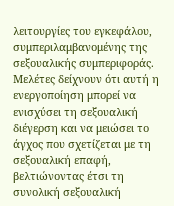λειτουργίες του εγκεφάλου, συμπεριλαμβανομένης της σεξουαλικής συμπεριφοράς. Μελέτες δείχνουν ότι αυτή η ενεργοποίηση μπορεί να ενισχύσει τη σεξουαλική διέγερση και να μειώσει το άγχος που σχετίζεται με τη σεξουαλική επαφή, βελτιώνοντας έτσι τη συνολική σεξουαλική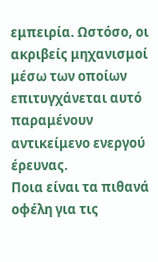εμπειρία. Ωστόσο, οι ακριβείς μηχανισμοί μέσω των οποίων επιτυγχάνεται αυτό παραμένουν αντικείμενο ενεργού έρευνας.
Ποια είναι τα πιθανά οφέλη για τις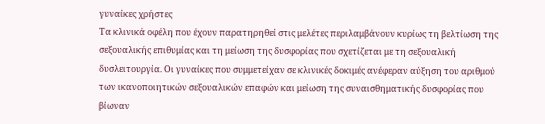γυναίκες χρήστες
Τα κλινικά οφέλη που έχουν παρατηρηθεί στις μελέτες περιλαμβάνουν κυρίως τη βελτίωση της σεξουαλικής επιθυμίας και τη μείωση της δυσφορίας που σχετίζεται με τη σεξουαλική δυσλειτουργία. Οι γυναίκες που συμμετείχαν σε κλινικές δοκιμές ανέφεραν αύξηση του αριθμού των ικανοποιητικών σεξουαλικών επαφών και μείωση της συναισθηματικής δυσφορίας που βίωναν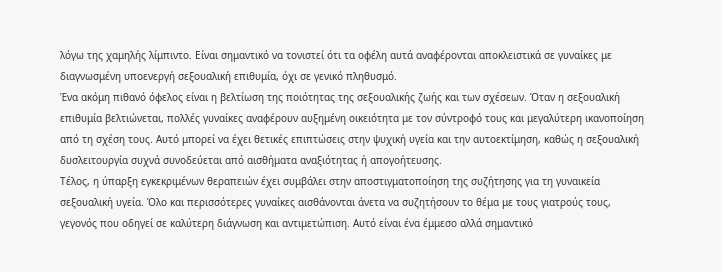λόγω της χαμηλής λίμπιντο. Είναι σημαντικό να τονιστεί ότι τα οφέλη αυτά αναφέρονται αποκλειστικά σε γυναίκες με διαγνωσμένη υποενεργή σεξουαλική επιθυμία, όχι σε γενικό πληθυσμό.
Ένα ακόμη πιθανό όφελος είναι η βελτίωση της ποιότητας της σεξουαλικής ζωής και των σχέσεων. Όταν η σεξουαλική επιθυμία βελτιώνεται, πολλές γυναίκες αναφέρουν αυξημένη οικειότητα με τον σύντροφό τους και μεγαλύτερη ικανοποίηση από τη σχέση τους. Αυτό μπορεί να έχει θετικές επιπτώσεις στην ψυχική υγεία και την αυτοεκτίμηση, καθώς η σεξουαλική δυσλειτουργία συχνά συνοδεύεται από αισθήματα αναξιότητας ή απογοήτευσης.
Τέλος, η ύπαρξη εγκεκριμένων θεραπειών έχει συμβάλει στην αποστιγματοποίηση της συζήτησης για τη γυναικεία σεξουαλική υγεία. Όλο και περισσότερες γυναίκες αισθάνονται άνετα να συζητήσουν το θέμα με τους γιατρούς τους, γεγονός που οδηγεί σε καλύτερη διάγνωση και αντιμετώπιση. Αυτό είναι ένα έμμεσο αλλά σημαντικό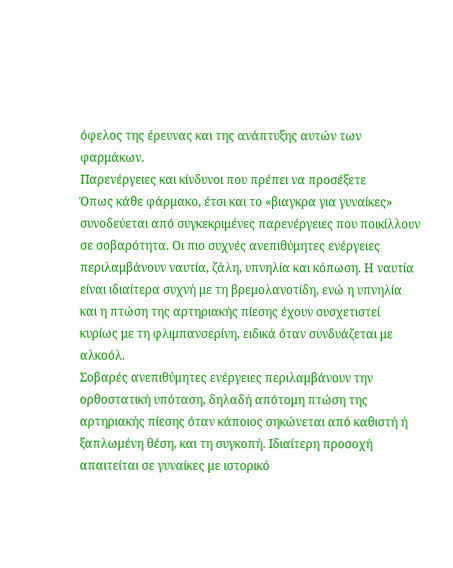όφελος της έρευνας και της ανάπτυξης αυτών των φαρμάκων.
Παρενέργειες και κίνδυνοι που πρέπει να προσέξετε
Όπως κάθε φάρμακο, έτσι και το «βιαγκρα για γυναίκες» συνοδεύεται από συγκεκριμένες παρενέργειες που ποικίλλουν σε σοβαρότητα. Οι πιο συχνές ανεπιθύμητες ενέργειες περιλαμβάνουν ναυτία, ζάλη, υπνηλία και κόπωση. Η ναυτία είναι ιδιαίτερα συχνή με τη βρεμολανοτίδη, ενώ η υπνηλία και η πτώση της αρτηριακής πίεσης έχουν συσχετιστεί κυρίως με τη φλιμπανσερίνη, ειδικά όταν συνδυάζεται με αλκοόλ.
Σοβαρές ανεπιθύμητες ενέργειες περιλαμβάνουν την ορθοστατική υπόταση, δηλαδή απότομη πτώση της αρτηριακής πίεσης όταν κάποιος σηκώνεται από καθιστή ή ξαπλωμένη θέση, και τη συγκοπή. Ιδιαίτερη προσοχή απαιτείται σε γυναίκες με ιστορικό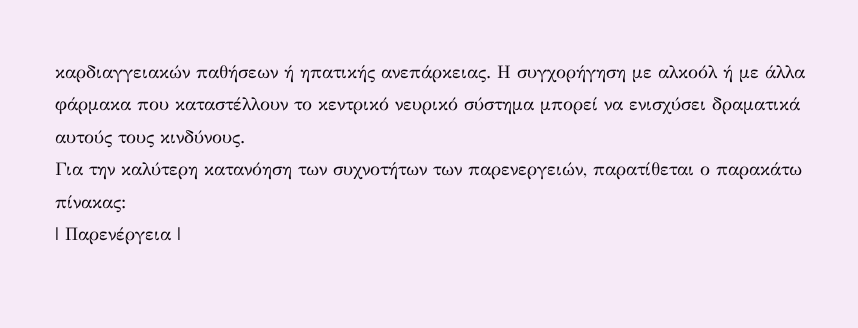καρδιαγγειακών παθήσεων ή ηπατικής ανεπάρκειας. Η συγχορήγηση με αλκοόλ ή με άλλα φάρμακα που καταστέλλουν το κεντρικό νευρικό σύστημα μπορεί να ενισχύσει δραματικά αυτούς τους κινδύνους.
Για την καλύτερη κατανόηση των συχνοτήτων των παρενεργειών, παρατίθεται ο παρακάτω πίνακας:
| Παρενέργεια |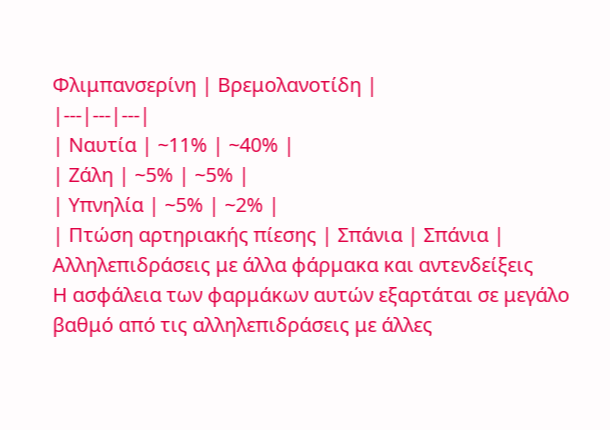Φλιμπανσερίνη | Βρεμολανοτίδη |
|---|---|---|
| Ναυτία | ~11% | ~40% |
| Ζάλη | ~5% | ~5% |
| Υπνηλία | ~5% | ~2% |
| Πτώση αρτηριακής πίεσης | Σπάνια | Σπάνια |
Αλληλεπιδράσεις με άλλα φάρμακα και αντενδείξεις
Η ασφάλεια των φαρμάκων αυτών εξαρτάται σε μεγάλο βαθμό από τις αλληλεπιδράσεις με άλλες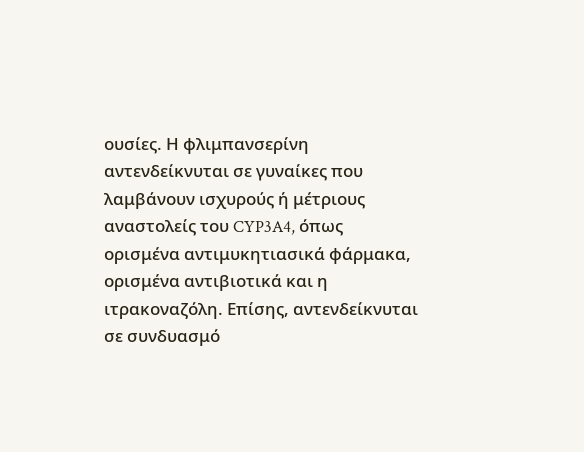ουσίες. Η φλιμπανσερίνη αντενδείκνυται σε γυναίκες που λαμβάνουν ισχυρούς ή μέτριους αναστολείς του CYP3A4, όπως ορισμένα αντιμυκητιασικά φάρμακα, ορισμένα αντιβιοτικά και η ιτρακοναζόλη. Επίσης, αντενδείκνυται σε συνδυασμό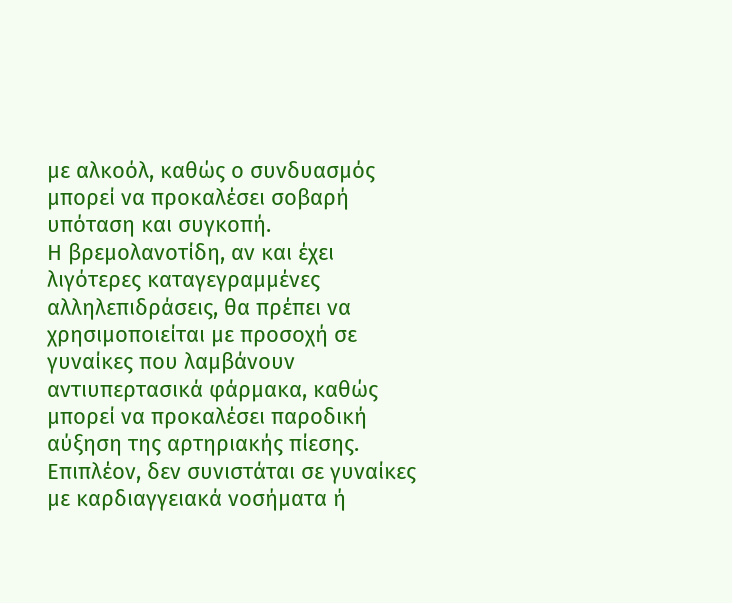με αλκοόλ, καθώς ο συνδυασμός μπορεί να προκαλέσει σοβαρή υπόταση και συγκοπή.
Η βρεμολανοτίδη, αν και έχει λιγότερες καταγεγραμμένες αλληλεπιδράσεις, θα πρέπει να χρησιμοποιείται με προσοχή σε γυναίκες που λαμβάνουν αντιυπερτασικά φάρμακα, καθώς μπορεί να προκαλέσει παροδική αύξηση της αρτηριακής πίεσης. Επιπλέον, δεν συνιστάται σε γυναίκες με καρδιαγγειακά νοσήματα ή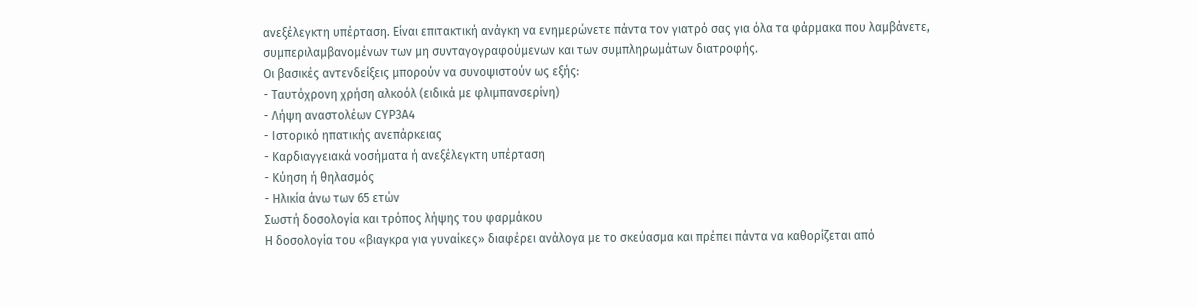ανεξέλεγκτη υπέρταση. Είναι επιτακτική ανάγκη να ενημερώνετε πάντα τον γιατρό σας για όλα τα φάρμακα που λαμβάνετε, συμπεριλαμβανομένων των μη συνταγογραφούμενων και των συμπληρωμάτων διατροφής.
Οι βασικές αντενδείξεις μπορούν να συνοψιστούν ως εξής:
- Ταυτόχρονη χρήση αλκοόλ (ειδικά με φλιμπανσερίνη)
- Λήψη αναστολέων CYP3A4
- Ιστορικό ηπατικής ανεπάρκειας
- Καρδιαγγειακά νοσήματα ή ανεξέλεγκτη υπέρταση
- Κύηση ή θηλασμός
- Ηλικία άνω των 65 ετών
Σωστή δοσολογία και τρόπος λήψης του φαρμάκου
Η δοσολογία του «βιαγκρα για γυναίκες» διαφέρει ανάλογα με το σκεύασμα και πρέπει πάντα να καθορίζεται από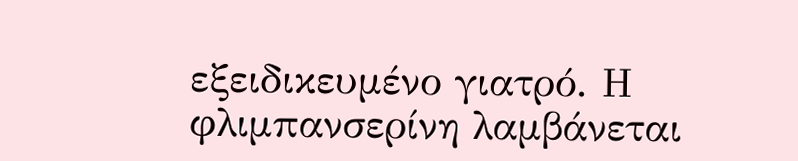εξειδικευμένο γιατρό. Η φλιμπανσερίνη λαμβάνεται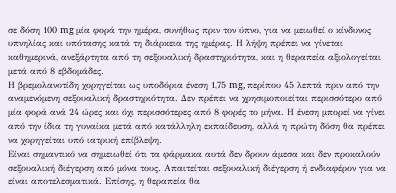σε δόση 100 mg μία φορά την ημέρα, συνήθως πριν τον ύπνο, για να μειωθεί ο κίνδυνος υπνηλίας και υπότασης κατά τη διάρκεια της ημέρας. Η λήψη πρέπει να γίνεται καθημερινά, ανεξάρτητα από τη σεξουαλική δραστηριότητα, και η θεραπεία αξιολογείται μετά από 8 εβδομάδες.
Η βρεμολανοτίδη χορηγείται ως υποδόρια ένεση 1,75 mg, περίπου 45 λεπτά πριν από την αναμενόμενη σεξουαλική δραστηριότητα. Δεν πρέπει να χρησιμοποιείται περισσότερο από μία φορά ανά 24 ώρες και όχι περισσότερες από 8 φορές το μήνα. Η ένεση μπορεί να γίνει από την ίδια τη γυναίκα μετά από κατάλληλη εκπαίδευση, αλλά η πρώτη δόση θα πρέπει να χορηγείται υπό ιατρική επίβλεψη.
Είναι σημαντικό να σημειωθεί ότι τα φάρμακα αυτά δεν δρουν άμεσα και δεν προκαλούν σεξουαλική διέγερση από μόνα τους. Απαιτείται σεξουαλική διέγερση ή ενδιαφέρον για να είναι αποτελεσματικά. Επίσης, η θεραπεία θα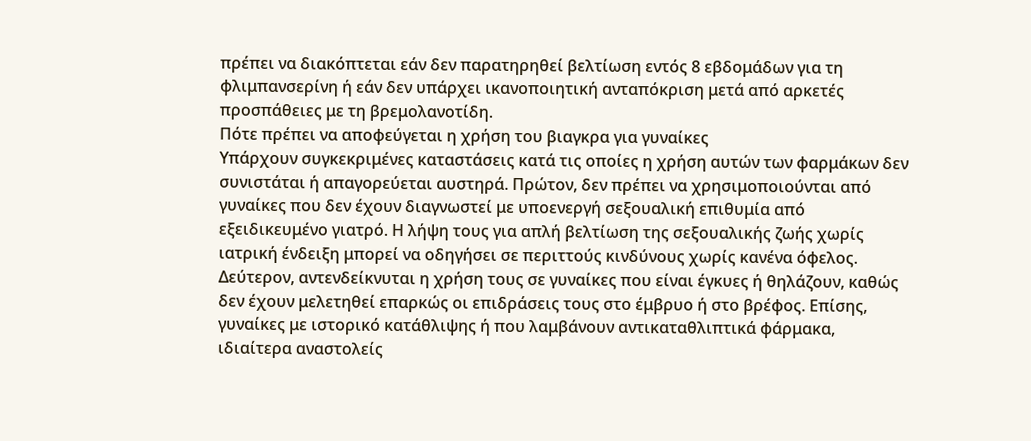πρέπει να διακόπτεται εάν δεν παρατηρηθεί βελτίωση εντός 8 εβδομάδων για τη φλιμπανσερίνη ή εάν δεν υπάρχει ικανοποιητική ανταπόκριση μετά από αρκετές προσπάθειες με τη βρεμολανοτίδη.
Πότε πρέπει να αποφεύγεται η χρήση του βιαγκρα για γυναίκες
Υπάρχουν συγκεκριμένες καταστάσεις κατά τις οποίες η χρήση αυτών των φαρμάκων δεν συνιστάται ή απαγορεύεται αυστηρά. Πρώτον, δεν πρέπει να χρησιμοποιούνται από γυναίκες που δεν έχουν διαγνωστεί με υποενεργή σεξουαλική επιθυμία από εξειδικευμένο γιατρό. Η λήψη τους για απλή βελτίωση της σεξουαλικής ζωής χωρίς ιατρική ένδειξη μπορεί να οδηγήσει σε περιττούς κινδύνους χωρίς κανένα όφελος.
Δεύτερον, αντενδείκνυται η χρήση τους σε γυναίκες που είναι έγκυες ή θηλάζουν, καθώς δεν έχουν μελετηθεί επαρκώς οι επιδράσεις τους στο έμβρυο ή στο βρέφος. Επίσης, γυναίκες με ιστορικό κατάθλιψης ή που λαμβάνουν αντικαταθλιπτικά φάρμακα, ιδιαίτερα αναστολείς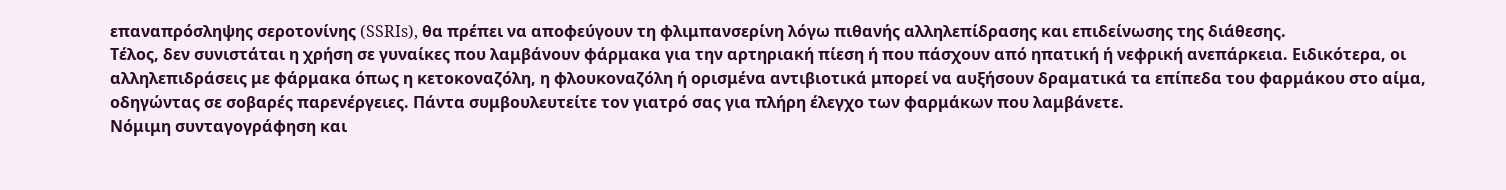επαναπρόσληψης σεροτονίνης (SSRIs), θα πρέπει να αποφεύγουν τη φλιμπανσερίνη λόγω πιθανής αλληλεπίδρασης και επιδείνωσης της διάθεσης.
Τέλος, δεν συνιστάται η χρήση σε γυναίκες που λαμβάνουν φάρμακα για την αρτηριακή πίεση ή που πάσχουν από ηπατική ή νεφρική ανεπάρκεια. Ειδικότερα, οι αλληλεπιδράσεις με φάρμακα όπως η κετοκοναζόλη, η φλουκοναζόλη ή ορισμένα αντιβιοτικά μπορεί να αυξήσουν δραματικά τα επίπεδα του φαρμάκου στο αίμα, οδηγώντας σε σοβαρές παρενέργειες. Πάντα συμβουλευτείτε τον γιατρό σας για πλήρη έλεγχο των φαρμάκων που λαμβάνετε.
Νόμιμη συνταγογράφηση και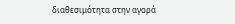διαθεσιμότητα στην αγορά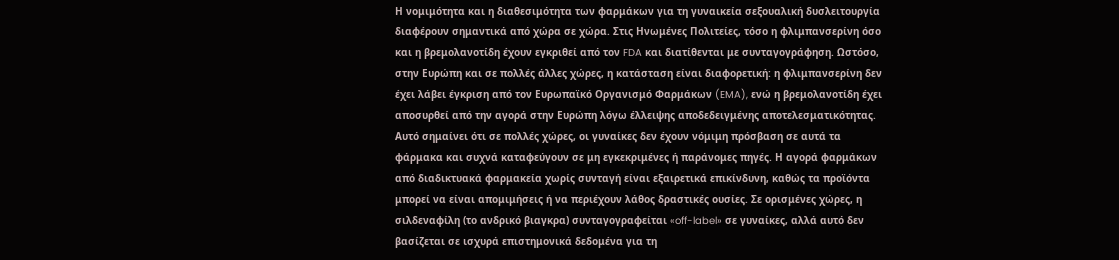Η νομιμότητα και η διαθεσιμότητα των φαρμάκων για τη γυναικεία σεξουαλική δυσλειτουργία διαφέρουν σημαντικά από χώρα σε χώρα. Στις Ηνωμένες Πολιτείες, τόσο η φλιμπανσερίνη όσο και η βρεμολανοτίδη έχουν εγκριθεί από τον FDA και διατίθενται με συνταγογράφηση. Ωστόσο, στην Ευρώπη και σε πολλές άλλες χώρες, η κατάσταση είναι διαφορετική: η φλιμπανσερίνη δεν έχει λάβει έγκριση από τον Ευρωπαϊκό Οργανισμό Φαρμάκων (EMA), ενώ η βρεμολανοτίδη έχει αποσυρθεί από την αγορά στην Ευρώπη λόγω έλλειψης αποδεδειγμένης αποτελεσματικότητας.
Αυτό σημαίνει ότι σε πολλές χώρες, οι γυναίκες δεν έχουν νόμιμη πρόσβαση σε αυτά τα φάρμακα και συχνά καταφεύγουν σε μη εγκεκριμένες ή παράνομες πηγές. Η αγορά φαρμάκων από διαδικτυακά φαρμακεία χωρίς συνταγή είναι εξαιρετικά επικίνδυνη, καθώς τα προϊόντα μπορεί να είναι απομιμήσεις ή να περιέχουν λάθος δραστικές ουσίες. Σε ορισμένες χώρες, η σιλδεναφίλη (το ανδρικό βιαγκρα) συνταγογραφείται «off-label» σε γυναίκες, αλλά αυτό δεν βασίζεται σε ισχυρά επιστημονικά δεδομένα για τη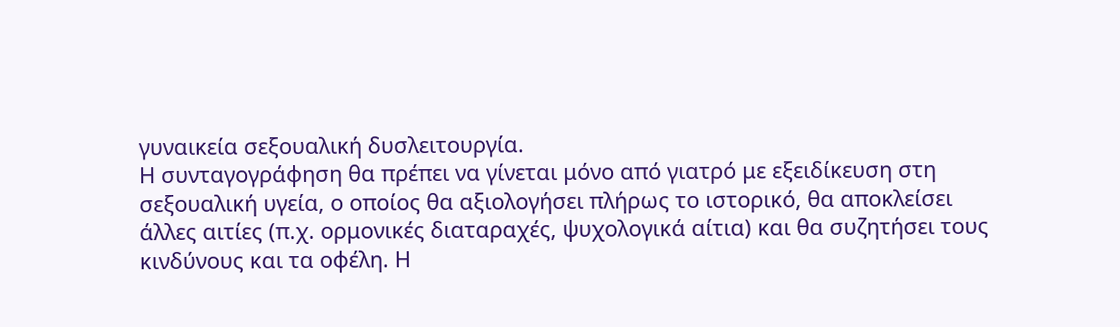γυναικεία σεξουαλική δυσλειτουργία.
Η συνταγογράφηση θα πρέπει να γίνεται μόνο από γιατρό με εξειδίκευση στη σεξουαλική υγεία, ο οποίος θα αξιολογήσει πλήρως το ιστορικό, θα αποκλείσει άλλες αιτίες (π.χ. ορμονικές διαταραχές, ψυχολογικά αίτια) και θα συζητήσει τους κινδύνους και τα οφέλη. Η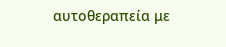αυτοθεραπεία με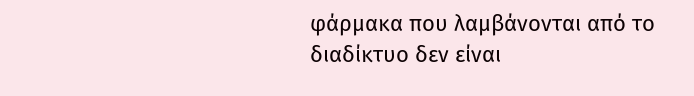φάρμακα που λαμβάνονται από το διαδίκτυο δεν είναι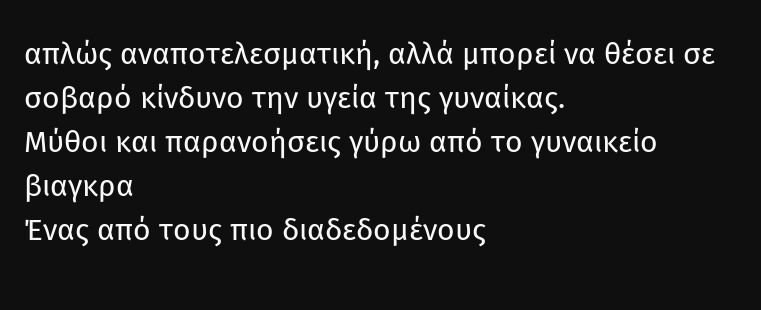απλώς αναποτελεσματική, αλλά μπορεί να θέσει σε σοβαρό κίνδυνο την υγεία της γυναίκας.
Μύθοι και παρανοήσεις γύρω από το γυναικείο βιαγκρα
Ένας από τους πιο διαδεδομένους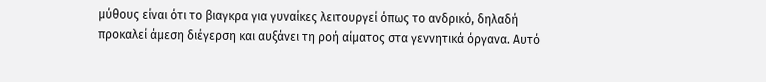μύθους είναι ότι το βιαγκρα για γυναίκες λειτουργεί όπως το ανδρικό, δηλαδή προκαλεί άμεση διέγερση και αυξάνει τη ροή αίματος στα γεννητικά όργανα. Αυτό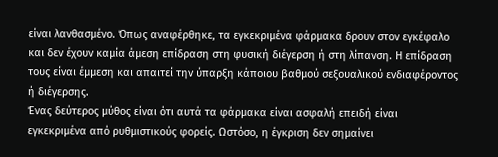είναι λανθασμένο. Όπως αναφέρθηκε, τα εγκεκριμένα φάρμακα δρουν στον εγκέφαλο και δεν έχουν καμία άμεση επίδραση στη φυσική διέγερση ή στη λίπανση. Η επίδραση τους είναι έμμεση και απαιτεί την ύπαρξη κάποιου βαθμού σεξουαλικού ενδιαφέροντος ή διέγερσης.
Ένας δεύτερος μύθος είναι ότι αυτά τα φάρμακα είναι ασφαλή επειδή είναι εγκεκριμένα από ρυθμιστικούς φορείς. Ωστόσο, η έγκριση δεν σημαίνει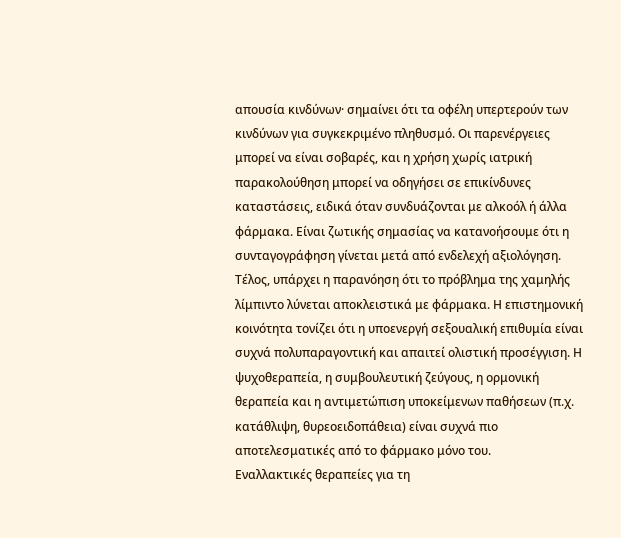απουσία κινδύνων· σημαίνει ότι τα οφέλη υπερτερούν των κινδύνων για συγκεκριμένο πληθυσμό. Οι παρενέργειες μπορεί να είναι σοβαρές, και η χρήση χωρίς ιατρική παρακολούθηση μπορεί να οδηγήσει σε επικίνδυνες καταστάσεις, ειδικά όταν συνδυάζονται με αλκοόλ ή άλλα φάρμακα. Είναι ζωτικής σημασίας να κατανοήσουμε ότι η συνταγογράφηση γίνεται μετά από ενδελεχή αξιολόγηση.
Τέλος, υπάρχει η παρανόηση ότι το πρόβλημα της χαμηλής λίμπιντο λύνεται αποκλειστικά με φάρμακα. Η επιστημονική κοινότητα τονίζει ότι η υποενεργή σεξουαλική επιθυμία είναι συχνά πολυπαραγοντική και απαιτεί ολιστική προσέγγιση. Η ψυχοθεραπεία, η συμβουλευτική ζεύγους, η ορμονική θεραπεία και η αντιμετώπιση υποκείμενων παθήσεων (π.χ. κατάθλιψη, θυρεοειδοπάθεια) είναι συχνά πιο αποτελεσματικές από το φάρμακο μόνο του.
Εναλλακτικές θεραπείες για τη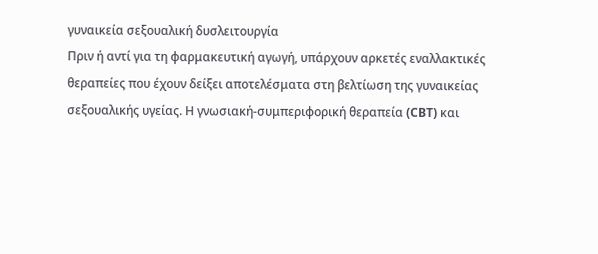γυναικεία σεξουαλική δυσλειτουργία
Πριν ή αντί για τη φαρμακευτική αγωγή, υπάρχουν αρκετές εναλλακτικές θεραπείες που έχουν δείξει αποτελέσματα στη βελτίωση της γυναικείας σεξουαλικής υγείας. Η γνωσιακή-συμπεριφορική θεραπεία (CBT) και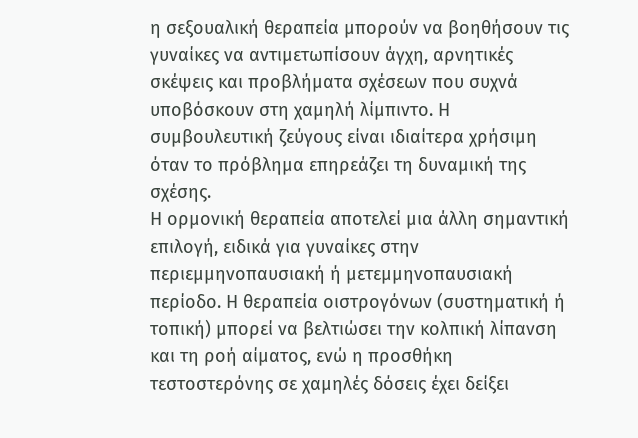η σεξουαλική θεραπεία μπορούν να βοηθήσουν τις γυναίκες να αντιμετωπίσουν άγχη, αρνητικές σκέψεις και προβλήματα σχέσεων που συχνά υποβόσκουν στη χαμηλή λίμπιντο. Η συμβουλευτική ζεύγους είναι ιδιαίτερα χρήσιμη όταν το πρόβλημα επηρεάζει τη δυναμική της σχέσης.
Η ορμονική θεραπεία αποτελεί μια άλλη σημαντική επιλογή, ειδικά για γυναίκες στην περιεμμηνοπαυσιακή ή μετεμμηνοπαυσιακή περίοδο. Η θεραπεία οιστρογόνων (συστηματική ή τοπική) μπορεί να βελτιώσει την κολπική λίπανση και τη ροή αίματος, ενώ η προσθήκη τεστοστερόνης σε χαμηλές δόσεις έχει δείξει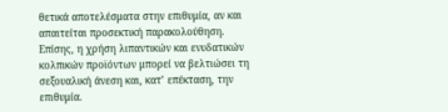θετικά αποτελέσματα στην επιθυμία, αν και απαιτείται προσεκτική παρακολούθηση. Επίσης, η χρήση λιπαντικών και ενυδατικών κολπικών προϊόντων μπορεί να βελτιώσει τη σεξουαλική άνεση και, κατ’ επέκταση, την επιθυμία.